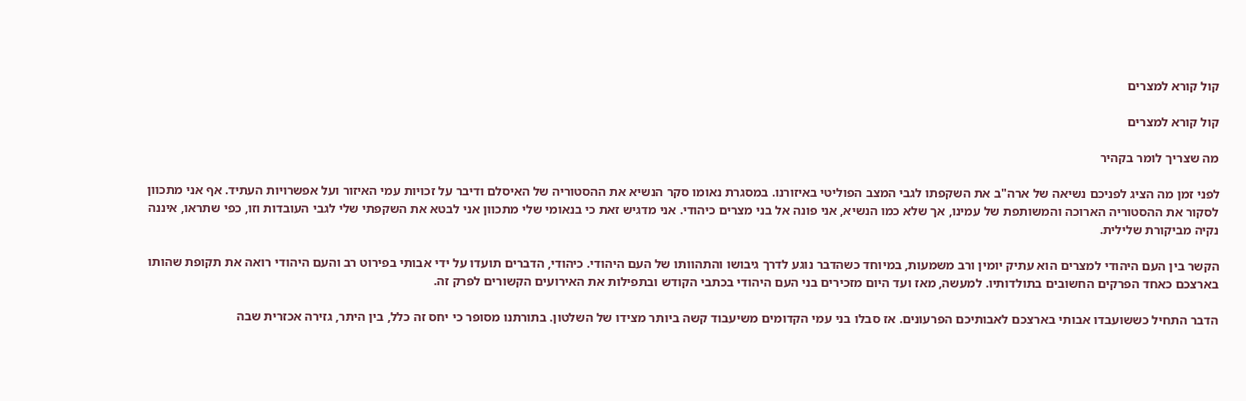קול קורא למצרים

קול קורא למצרים

מה שצריך לומר בקהיר

לפני זמן מה הציג לפניכם נשיאה של ארה"ב את השקפתו לגבי המצב הפוליטי באיזורנו. במסגרת נאומו סקר הנשיא את ההסטוריה של האיסלם ודיבר על זכויות עמי האיזור ועל אפשרויות העתיד. אף אני מתכוון לסקור את ההסטוריה הארוכה והמשותפת של עמינו, אך שלא כמו הנשיא, אני פונה אל בני מצרים כיהודי. אני מדגיש זאת כי בנאומי שלי מתכוון אני לבטא את השקפתי שלי לגבי העובדות וזו, כפי שתראו, איננה נקיה מביקורת שלילית.

הקשר בין העם היהודי למצרים הוא עתיק יומין ורב משמעות, במיוחד כשהדבר נוגע לדרך גיבושו והתהוותו של העם היהודי. כיהודי, הדברים תועדו על ידי אבותי בפירוט רב והעם היהודי רואה את תקופת שהותו בארצכם כאחד הפרקים החשובים בתולדותיו. למעשה, מאז ועד היום מזכירים בני העם היהודי בכתבי הקודש ובתפילות את האירועים הקשורים לפרק זה.

הדבר התחיל כששועבדו אבותי בארצכם לאבותיכם הפרעונים. אז סבלו בני עמי הקדומים משיעבוד קשה ביותר מצידו של השלטון. בתורתנו מסופר כי יחס זה כלל, בין היתר, גזירה אכזרית שבה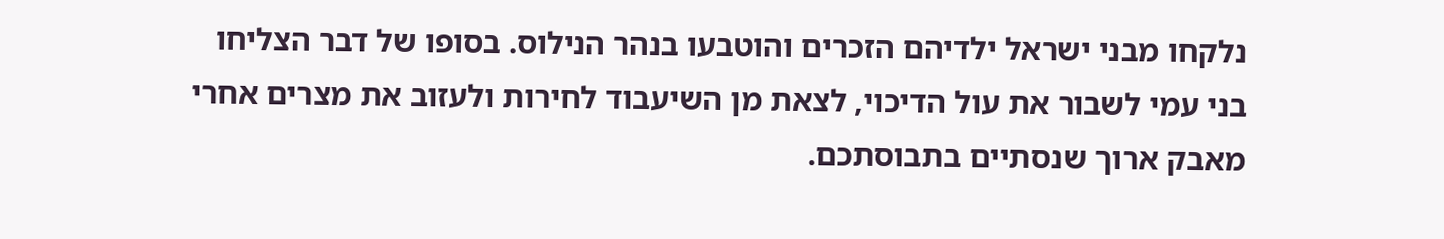נלקחו מבני ישראל ילדיהם הזכרים והוטבעו בנהר הנילוס. בסופו של דבר הצליחו בני עמי לשבור את עול הדיכוי, לצאת מן השיעבוד לחירות ולעזוב את מצרים אחרי מאבק ארוך שנסתיים בתבוסתכם.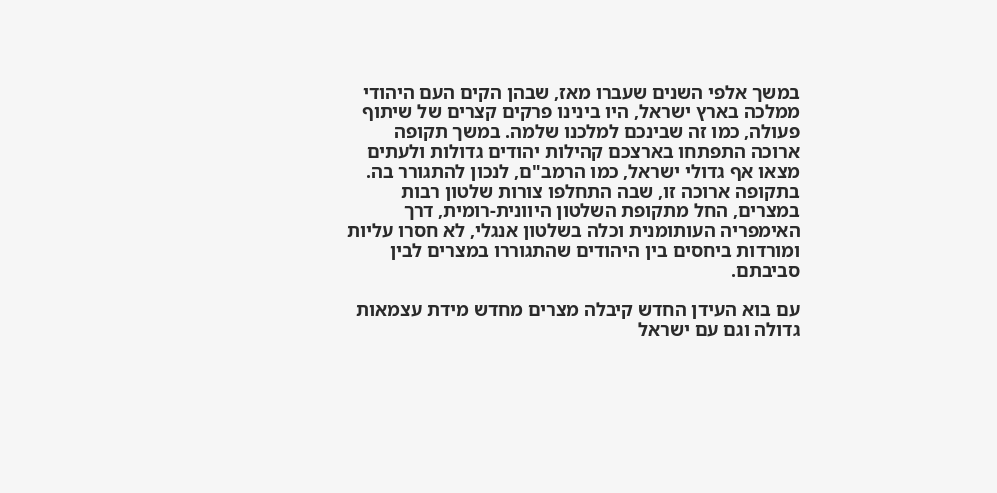במשך אלפי השנים שעברו מאז, שבהן הקים העם היהודי ממלכה בארץ ישראל, היו בינינו פרקים קצרים של שיתוף פעולה, כמו זה שבינכם למלכנו שלמה. במשך תקופה ארוכה התפתחו בארצכם קהילות יהודים גדולות ולעתים מצאו אף גדולי ישראל, כמו הרמב"ם, לנכון להתגורר בה. בתקופה ארוכה זו, שבה התחלפו צורות שלטון רבות במצרים, החל מתקופת השלטון היוונית-רומית, דרך האימפריה העותומנית וכלה בשלטון אנגלי, לא חסרו עליות ומורדות ביחסים בין היהודים שהתגוררו במצרים לבין סביבתם.

עם בוא העידן החדש קיבלה מצרים מחדש מידת עצמאות גדולה וגם עם ישראל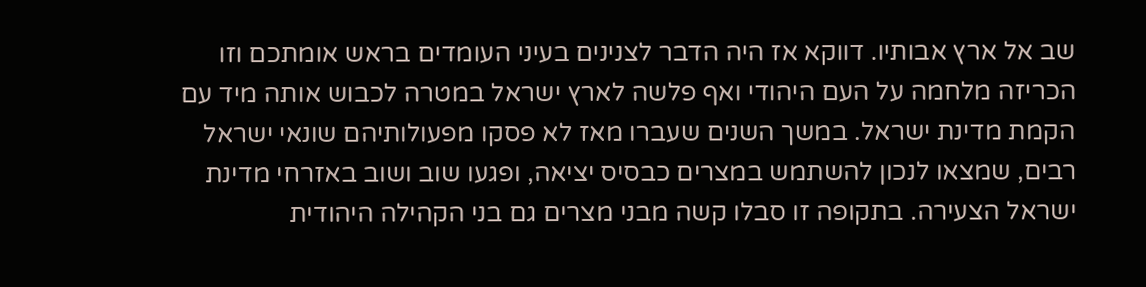שב אל ארץ אבותיו. דווקא אז היה הדבר לצנינים בעיני העומדים בראש אומתכם וזו הכריזה מלחמה על העם היהודי ואף פלשה לארץ ישראל במטרה לכבוש אותה מיד עם הקמת מדינת ישראל. במשך השנים שעברו מאז לא פסקו מפעולותיהם שונאי ישראל רבים, שמצאו לנכון להשתמש במצרים כבסיס יציאה, ופגעו שוב ושוב באזרחי מדינת ישראל הצעירה. בתקופה זו סבלו קשה מבני מצרים גם בני הקהילה היהודית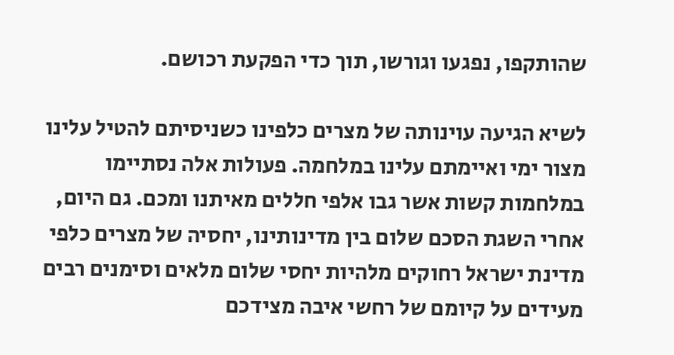שהותקפו, נפגעו וגורשו, תוך כדי הפקעת רכושם.

לשיא הגיעה עוינותה של מצרים כלפינו כשניסיתם להטיל עלינו מצור ימי ואיימתם עלינו במלחמה. פעולות אלה נסתיימו במלחמות קשות אשר גבו אלפי חללים מאיתנו ומכם. גם היום, אחרי השגת הסכם שלום בין מדינותינו, יחסיה של מצרים כלפי מדינת ישראל רחוקים מלהיות יחסי שלום מלאים וסימנים רבים מעידים על קיומם של רחשי איבה מצידכם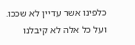כלפינו אשר עדיין לא שככו. ועל כל אלה לא קיבלנו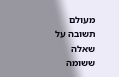מעולם תשובה על שאלה ששומה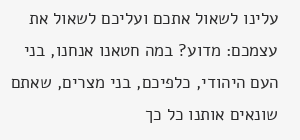עלינו לשאול אתכם ועליכם לשאול את עצמכם: מדוע? במה חטאנו אנחנו, בני העם היהודי, כלפיכם, בני מצרים, שאתם שונאים אותנו כל כך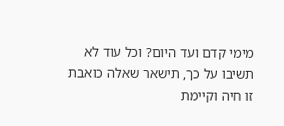מימי קדם ועד היום? וכל עוד לא תשיבו על כך, תישאר שאלה כואבת זו חיה וקיימת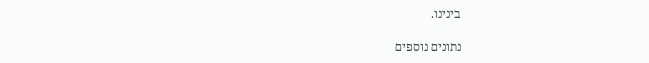בינינו.

נתונים נוספים